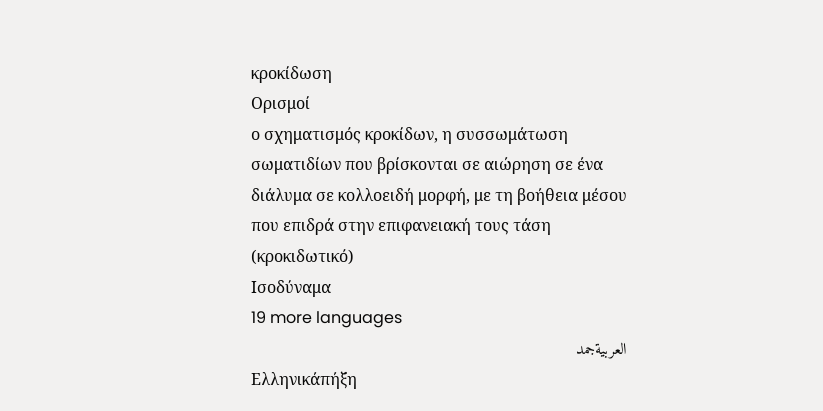κροκίδωση
Ορισμοί
ο σχηματισμός κροκίδων, η συσσωμάτωση σωματιδίων που βρίσκονται σε αιώρηση σε ένα διάλυμα σε κολλοειδή μορφή, με τη βοήθεια μέσου που επιδρά στην επιφανειακή τους τάση (κροκιδωτικό)
Ισοδύναμα
19 more languages
العربيةجمد
Ελληνικάπήξη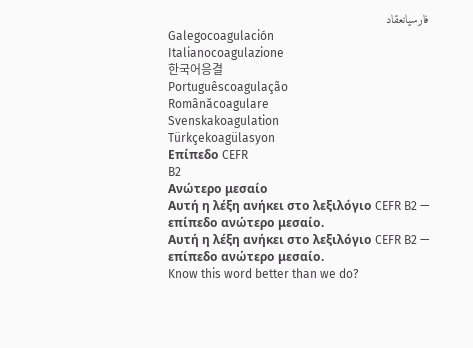فارسیانعقاد
Galegocoagulación
Italianocoagulazione
한국어응결
Portuguêscoagulação
Românăcoagulare
Svenskakoagulation
Türkçekoagülasyon
Επίπεδο CEFR
B2
Ανώτερο μεσαίο
Αυτή η λέξη ανήκει στο λεξιλόγιο CEFR B2 — επίπεδο ανώτερο μεσαίο.
Αυτή η λέξη ανήκει στο λεξιλόγιο CEFR B2 — επίπεδο ανώτερο μεσαίο.
Know this word better than we do?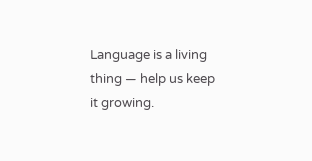Language is a living thing — help us keep it growing.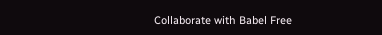Collaborate with Babel Free